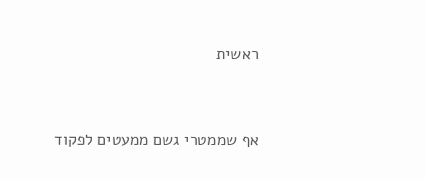ראשית


אף שממטרי גשם ממעטים לפקוד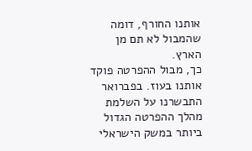אותנו החורף, דומה שהמבול לא תם מן הארץ.
כך, מבול ההפרטה פוקד אותנו בעוז. בפברואר התבשרנו על השלמת מהלך ההפרטה הגדול ביותר במשק הישראלי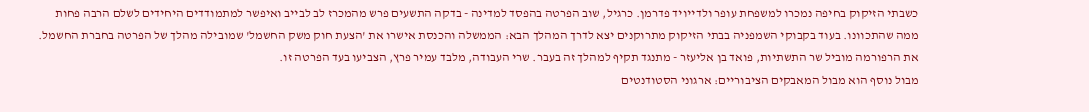כשבתי הזיקוק בחיפה נמכרו למשפחת עופר ולדייויד פדרמן. כרגיל, שוב הפרטה בהפסד למדינה - בדקה התשעים פרש מהמכרז לב לבייב ואיפשר למתמודדים היחידים לשלם הרבה פחות ממה שהתכוונו. בעוד בקבוקי השמפניה בבתי הזיקוק מתרוקנים יצא לדרך המהלך הבא: הממשלה והכנסת אישרו את 'הצעת חוק משק החשמל' שמובילה מהלך של הפרטה בחברת החשמל. את הרפורמה מוביל שר התשתיות, פואד בן אליעזר - מתנגד תקיף למהלך זה בעבר. שרי העבודה, מלבד עמיר פרץ, הצביעו בעד הפרטה זו.
מבול נוסף הוא מבול המאבקים הציבוריים: ארגוני הסטודנטים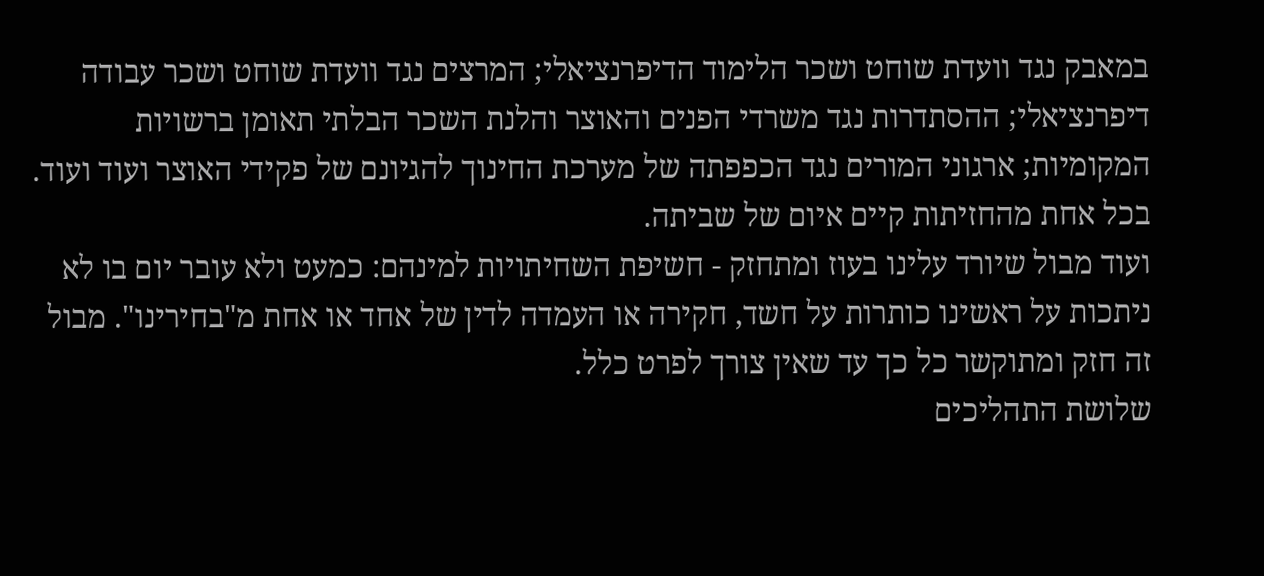במאבק נגד וועדת שוחט ושכר הלימוד הדיפרנציאלי; המרצים נגד וועדת שוחט ושכר עבודה דיפרנציאלי; ההסתדרות נגד משרדי הפנים והאוצר והלנת השכר הבלתי תאומן ברשויות המקומיות; ארגוני המורים נגד הכפפתה של מערכת החינוך להגיונם של פקידי האוצר ועוד ועוד. בכל אחת מהחזיתות קיים איום של שביתה.
ועוד מבול שיורד עלינו בעוז ומתחזק - חשיפת השחיתויות למינהם: כמעט ולא עובר יום בו לא ניתכות על ראשינו כותרות על חשד, חקירה או העמדה לדין של אחד או אחת מ"בחירינו". מבול זה חזק ומתוקשר כל כך עד שאין צורך לפרט כלל.
שלושת התהליכים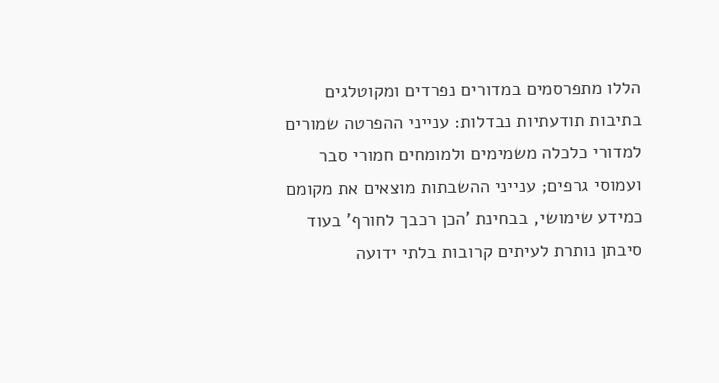הללו מתפרסמים במדורים נפרדים ומקוטלגים בתיבות תודעתיות נבדלות: ענייני ההפרטה שמורים למדורי כלכלה משמימים ולמומחים חמורי סבר ועמוסי גרפים; ענייני ההשבתות מוצאים את מקומם כמידע שימושי, בבחינת 'הכן רכבך לחורף' בעוד סיבתן נותרת לעיתים קרובות בלתי ידועה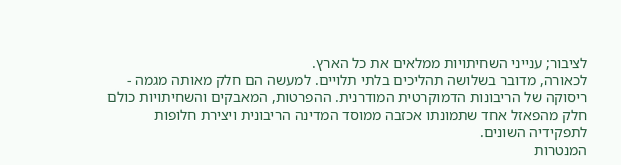לציבור; ענייני השחיתויות ממלאים את כל הארץ.
לכאורה, מדובר בשלושה תהליכים בלתי תלויים. למעשה הם חלק מאותה מגמה - ריסוקה של הריבונות הדמוקרטית המודרנית. ההפרטות, המאבקים והשחיתויות כולם חלק מהפאזל אחד שתמונתו אכזבה ממוסד המדינה הריבונית ויצירת חלופות לתפקידיה השונים.
המנטרות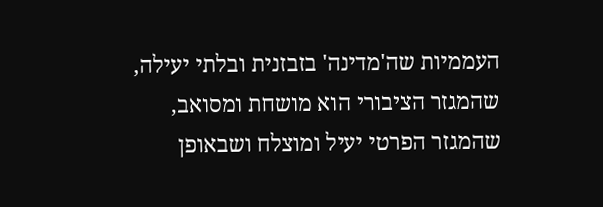העממיות שה'מדינה' בזבזנית ובלתי יעילה, שהמגזר הציבורי הוא מושחת ומסואב, שהמגזר הפרטי יעיל ומוצלח ושבאופן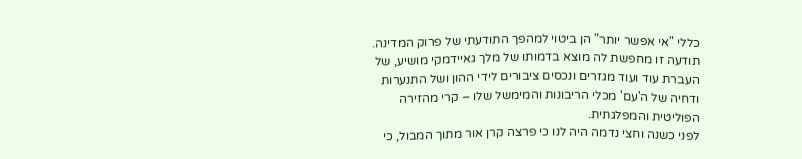כללי "אי אפשר יותר" הן ביטוי למהפך התודעתי של פרוק המדינה. תודעה זו מחפשת לה מוצא בדמותו של מלך גאיידמקי מושיע, של העברת עוד ועוד מגזרים ונכסים ציבורים לידי ההון ושל התנערות ודחיה של ה'עם' מכלי הריבונות והמימשל שלו – קרי מהזירה הפוליטית והמפלגתית.
לפני כשנה וחצי נדמה היה לנו כי פרצה קרן אור מתוך המבול, כי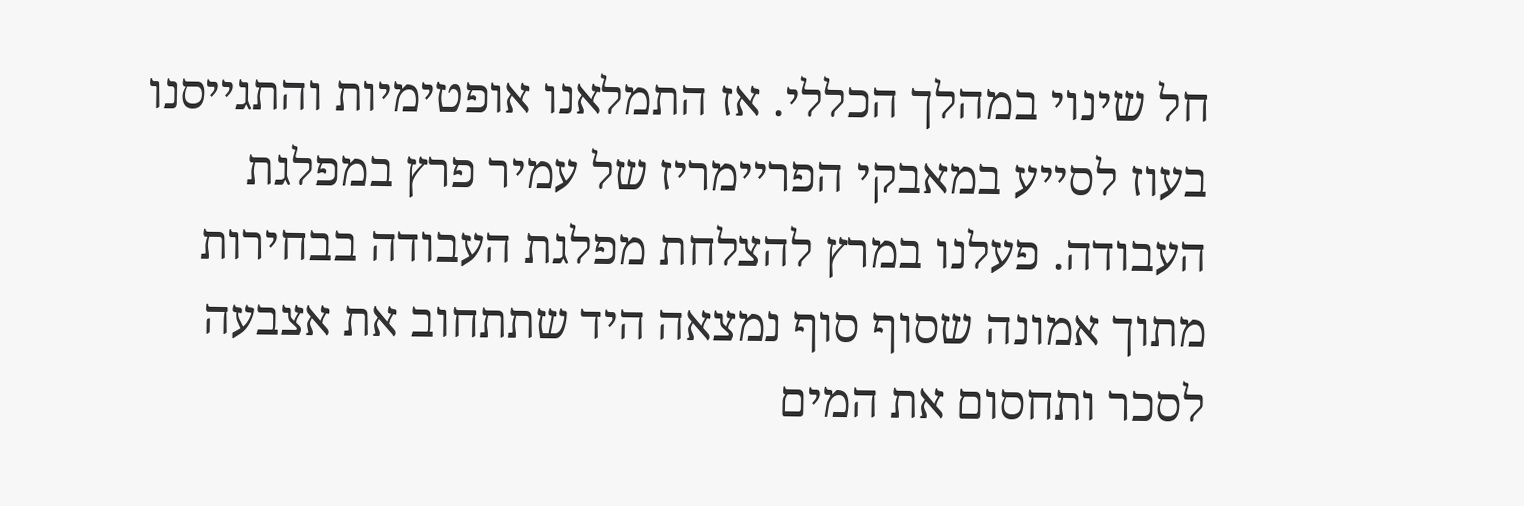חל שינוי במהלך הכללי. אז התמלאנו אופטימיות והתגייסנו בעוז לסייע במאבקי הפריימריז של עמיר פרץ במפלגת העבודה. פעלנו במרץ להצלחת מפלגת העבודה בבחירות מתוך אמונה שסוף סוף נמצאה היד שתתחוב את אצבעה לסכר ותחסום את המים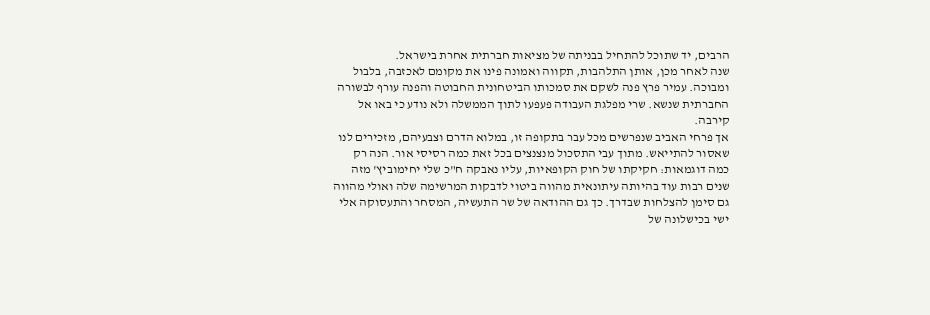הרבים, יד שתוכל להתחיל בבניתה של מציאות חברתית אחרת בישראל.
שנה לאחר מכן, אותן התלהבות, תקווה ואמונה פינו את מקומם לאכזבה, בלבול ומבוכה. עמיר פרץ פנה לשקם את סמכותו הביטחונית החבוטה והפנה עורף לבשורה החברתית שנשא. שרי מפלגת העבודה פעפעו לתוך הממשלה ולא נודע כי באו אל קירבה.
אך פרחי האביב שנפרשים מכל עבר בתקופה זו, במלוא הדרם וצבעיהם, מזכירים לנו שאסור להתייאש. מתוך עבי התסכול מנצנצים בכל זאת כמה רסיסי אור. הנה רק כמה דוגמאות: חקיקתו של חוק הקופאיות, עליו נאבקה ח"כ שלי יחימוביץ' מזה שנים רבות עוד בהיותה עיתונאית מהווה ביטוי לדבקות המרשימה שלה ואולי מהווה גם סימן להצלחות שבדרך. כך גם ההודאה של שר התעשיה, המסחר והתעסוקה אלי ישי בכישלונה של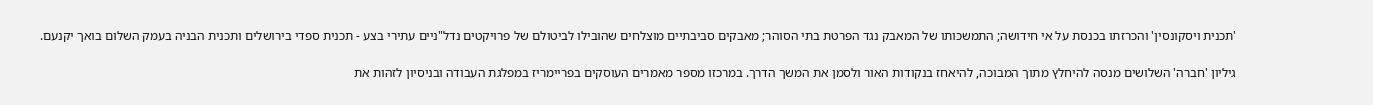'תכנית ויסקונסין' והכרזתו בכנסת על אי חידושה; התמשכותו של המאבק נגד הפרטת בתי הסוהר; מאבקים סביבתיים מוצלחים שהובילו לביטולם של פרויקטים נדל"ניים עתירי בצע - תכנית ספדי בירושלים ותכנית הבניה בעמק השלום בואך יקנעם.

גיליון 'חברה' השלושים מנסה להיחלץ מתוך המבוכה, להיאחז בנקודות האור ולסמן את המשך הדרך. במרכזו מספר מאמרים העוסקים בפריימריז במפלגת העבודה ובניסיון לזהות את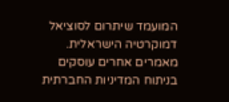המועמד שיתרום לסוציאל דמוקרטיה הישראלית. מאמרים אחרים עוסקים בניתוח המדיניות החברתית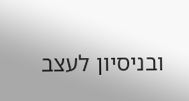ובניסיון לעצב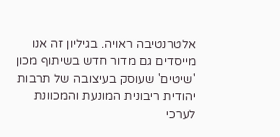אלטרנטיבה ראויה. בגיליון זה אנו מייסדים גם מדור חדש בשיתוף מכון 'שיטים' שעוסק בעיצובה של תרבות יהודית ריבונית המונעת והמכוונת לערכי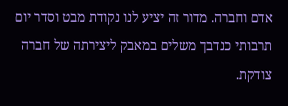אדם וחברה. מדור זה יציע לנו נקודת מבט וסדר יום תרבותי כנדבך משלים במאבק ליצירתה של חברה צודקת.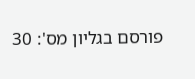פורסם בגליון מס': 30